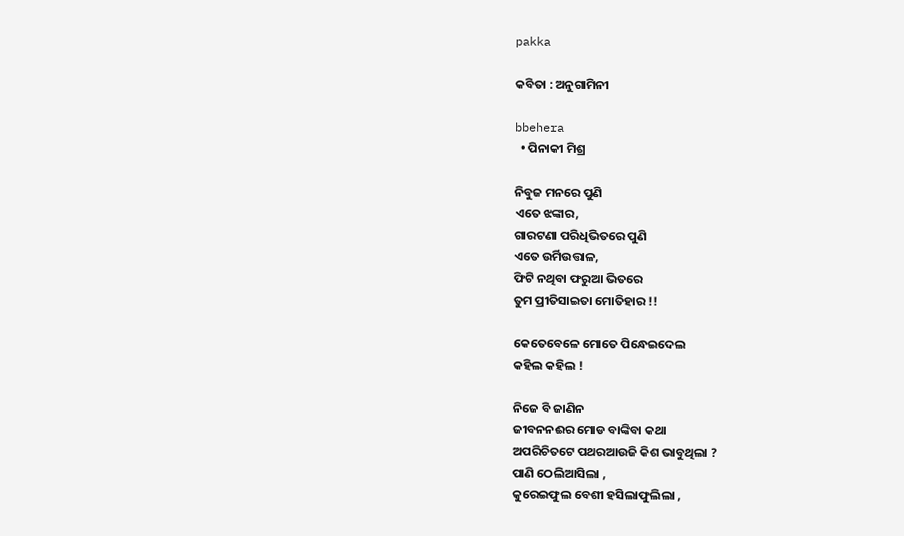pakka

କବିତା : ଅନୁଗାମିନୀ

bbehera
  • ପିନାକୀ ମିଶ୍ର

ନିବୁଜ ମନରେ ପୁଣି
ଏତେ ଝଙ୍କାର,
ଗାରଟଣା ପରିଧିଭିତରେ ପୁଣି
ଏତେ ଉର୍ମିଉତ୍ତାଳ,
ଫିଟି ନଥିବା ଫରୁଆ ଭିତରେ
ତୁମ ପ୍ରୀତିସାଇତା ମୋତିହାର !!

କେତେବେଳେ ମୋତେ ପିନ୍ଧେଇଦେଲ
କହିଲ କହିଲ !

ନିଜେ ବି ଜାଣିନ
ଜୀବନନଈର ମୋଡ ବାଙ୍କିବା କଥା
ଅପରିଚିତଟେ ପଥରଆଉଜି କିଶ ଭାବୁଥିଲା ?
ପାଣି ଠେଲିଆସିଲା ,
କୁରେଇଫୁଲ ବେଶୀ ହସିଲାଫୁଲିଲା ,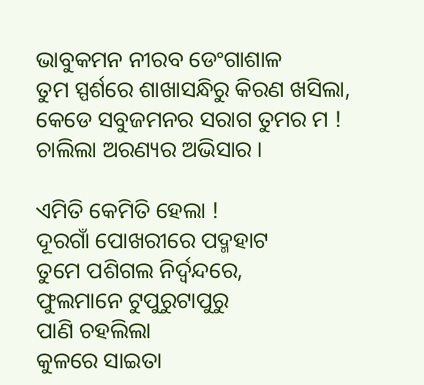ଭାବୁକମନ ନୀରବ ଡେଂଗାଶାଳ
ତୁମ ସ୍ପର୍ଶରେ ଶାଖାସନ୍ଧିରୁ କିରଣ ଖସିଲା,
କେଡେ ସବୁଜମନର ସରାଗ ତୁମର ମ !
ଚାଲିଲା ଅରଣ୍ୟର ଅଭିସାର ।

ଏମିତି କେମିତି ହେଲା !
ଦୂରଗାଁ ପୋଖରୀରେ ପଦ୍ମହାଟ
ତୁମେ ପଶିଗଲ ନିର୍ଦ୍ବନ୍ଦରେ,
ଫୁଲମାନେ ଟୁପୁରୁଟାପୁରୁ
ପାଣି ଚହଲିଲା
କୁଳରେ ସାଇତା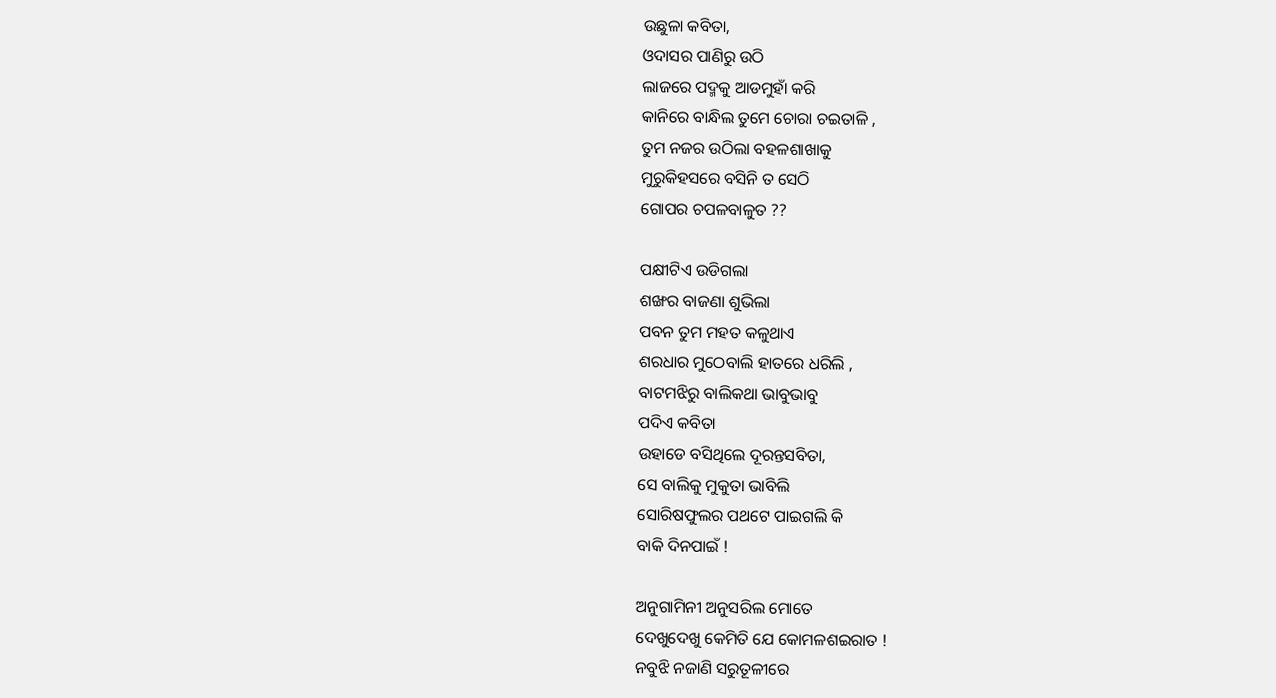ଉଛୁଳା କବିତା,
ଓଦାସର ପାଣିରୁ ଉଠି
ଲାଜରେ ପଦ୍ମକୁ ଆଡମୁହାଁ କରି
କାନିରେ ବାନ୍ଧିଲ ତୁମେ ଚୋରା ଚଇତାଳି ,
ତୁମ ନଜର ଉଠିଲା ବହଳଶାଖାକୁ
ମୁରୁକିହସରେ ବସିନି ତ ସେଠି
ଗୋପର ଚପଳବାଳୁତ ??

ପକ୍ଷୀଟିଏ ଉଡିଗଲା
ଶଙ୍ଖର ବାଜଣା ଶୁଭିଲା
ପବନ ତୁମ ମହତ କଳୁଥାଏ
ଶରଧାର ମୁଠେବାଲି ହାତରେ ଧରିଲି ,
ବାଟମଝିରୁ ବାଲିକଥା ଭାବୁଭାବୁ
ପଦିଏ କବିତା
ଉହାଡେ ବସିଥିଲେ ଦୂରନ୍ତସବିତା,
ସେ ବାଲିକୁ ମୁକୁତା ଭାବିଲି
ସୋରିଷଫୁଲର ପଥଟେ ପାଇଗଲି କି
ବାକି ଦିନପାଇଁ !

ଅନୁଗାମିନୀ ଅନୁସରିଲ ମୋତେ
ଦେଖୁଦେଖୁ କେମିତି ଯେ କୋମଳଶଇରାତ !
ନବୁଝି ନଜାଣି ସରୁତୂଳୀରେ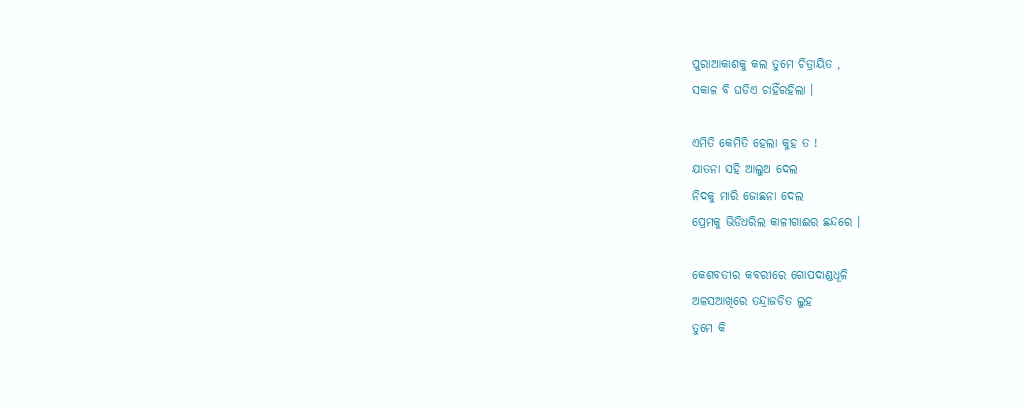ପୁରାଆକାଶକୁ କଲ ତୁମେ ଚିତ୍ରାୟିତ ,
ସକାଳ ବି ଘଡିଏ ଚାହିଁରହିଲା ।

ଏମିତି କେମିତି ହେଲା କୁହ ତ !
ଯାତନା ସହି ଆଲୁଅ ଦେଲ
ନିଦକୁ ମାରି ଜୋଛନା ଦେଲ
ପ୍ରେମକୁ ଭିଡିଧରିଲ କାଳୀଗାଈର ଛନ୍ଦରେ ।

କେଶବତୀର କବରୀରେ ଗୋପଦାଣ୍ଡଧୂଳି
ଅଳସଆଖିରେ ତନ୍ଦ୍ରାଜଡିତ ଲୁହ
ତୁମେ କି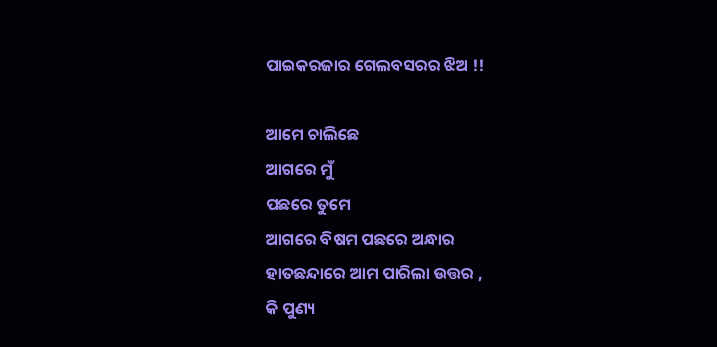ପାଇକରଜାର ଗେଲବସରର ଝିଅ !!

ଆମେ ଚାଲିଛେ
ଆଗରେ ମୁଁ
ପଛରେ ତୁମେ
ଆଗରେ ବିଷମ ପଛରେ ଅନ୍ଧାର
ହାତଛନ୍ଦାରେ ଆମ ପାରିଲା ଉତ୍ତର ,
କି ପୁଣ୍ୟ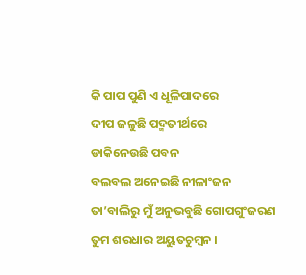କି ପାପ ପୁଣି ଏ ଧୂଳିପାଦରେ
ଦୀପ ଜଳୁଛି ପଦ୍ମତୀର୍ଥରେ
ଡାକିନେଉଛି ପବନ
ବଲବଲ ଅନେଇଛି ନୀଳାଂଜନ
ତା’ବାଲିରୁ ମୁଁ ଅନୁଭବୁଛି ଗୋପଗୁଂଜରଣ
ତୁମ ଶରଧାର ଅୟୁତଚୁମ୍ବନ ।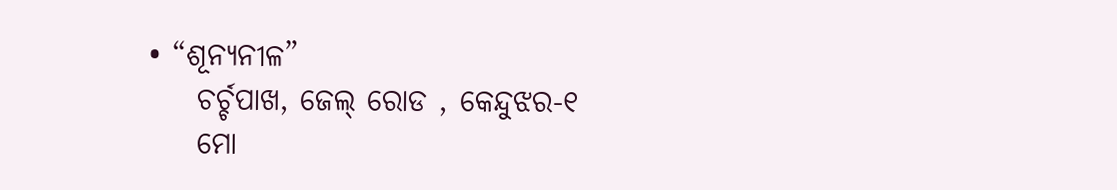• “ଶୂନ୍ୟନୀଳ”
    ଚର୍ଚ୍ଚପାଖ, ଜେଲ୍ ରୋଡ , କେନ୍ଦୁଝର-୧
    ମୋ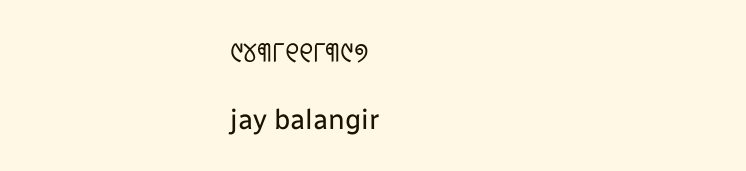୯୪୩୮୧୧୮୩୯୭

jay balangir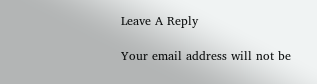Leave A Reply

Your email address will not be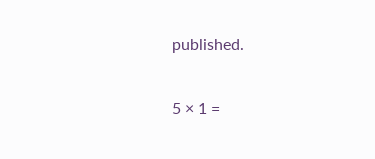published.

5 × 1 =